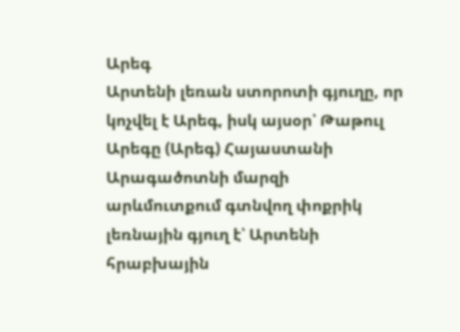Արեգ
Արտենի լեռան ստորոտի գյուղը, որ կոչվել է Արեգ, իսկ այսօր՝ Թաթուլ
Արեգը (Արեգ) Հայաստանի Արագածոտնի մարզի արևմուտքում գտնվող փոքրիկ լեռնային գյուղ է՝ Արտենի հրաբխային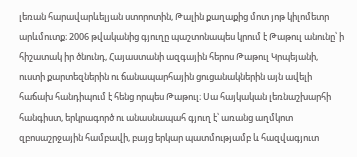լեռան հարավարևելյան ստորոտին, Թալին քաղաքից մոտ յոթ կիլոմետր արևմուտք։ 2006 թվականից գյուղը պաշտոնապես կրում է Թաթուլ անունը՝ ի հիշատակ իր ծնունդ, Հայաստանի ազգային հերոս Թաթուլ Կրպեյանի, ուստի քարտեզներին ու ճանապարհային ցուցանակներին այն ավելի հաճախ հանդիպում է հենց որպես Թաթուլ։ Սա հայկական լեռնաշխարհի հանգիստ, երկրագործ ու անասնապահ գյուղ է՝ առանց աղմկոտ զբոսաշրջային համբավի, բայց երկար պատմությամբ և հազվագյուտ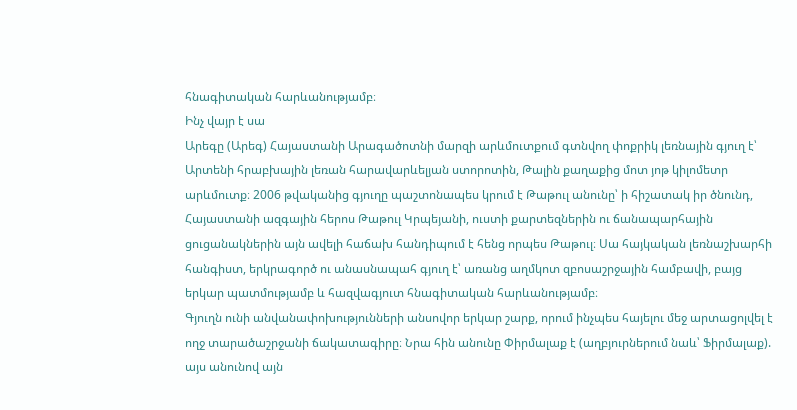հնագիտական հարևանությամբ։
Ինչ վայր է սա
Արեգը (Արեգ) Հայաստանի Արագածոտնի մարզի արևմուտքում գտնվող փոքրիկ լեռնային գյուղ է՝ Արտենի հրաբխային լեռան հարավարևելյան ստորոտին, Թալին քաղաքից մոտ յոթ կիլոմետր արևմուտք։ 2006 թվականից գյուղը պաշտոնապես կրում է Թաթուլ անունը՝ ի հիշատակ իր ծնունդ, Հայաստանի ազգային հերոս Թաթուլ Կրպեյանի, ուստի քարտեզներին ու ճանապարհային ցուցանակներին այն ավելի հաճախ հանդիպում է հենց որպես Թաթուլ։ Սա հայկական լեռնաշխարհի հանգիստ, երկրագործ ու անասնապահ գյուղ է՝ առանց աղմկոտ զբոսաշրջային համբավի, բայց երկար պատմությամբ և հազվագյուտ հնագիտական հարևանությամբ։
Գյուղն ունի անվանափոխությունների անսովոր երկար շարք, որում ինչպես հայելու մեջ արտացոլվել է ողջ տարածաշրջանի ճակատագիրը։ Նրա հին անունը Փիրմալաք է (աղբյուրներում նաև՝ Ֆիրմալաք). այս անունով այն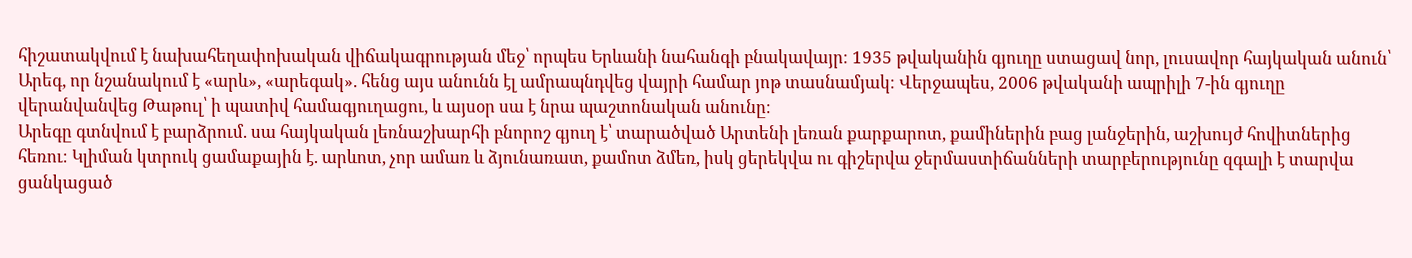հիշատակվում է նախահեղափոխական վիճակագրության մեջ՝ որպես Երևանի նահանգի բնակավայր։ 1935 թվականին գյուղը ստացավ նոր, լուսավոր հայկական անուն՝ Արեգ, որ նշանակում է «արև», «արեգակ». հենց այս անունն էլ ամրապնդվեց վայրի համար յոթ տասնամյակ։ Վերջապես, 2006 թվականի ապրիլի 7-ին գյուղը վերանվանվեց Թաթուլ՝ ի պատիվ համագյուղացու, և այսօր սա է նրա պաշտոնական անունը։
Արեգը գտնվում է բարձրում. սա հայկական լեռնաշխարհի բնորոշ գյուղ է՝ տարածված Արտենի լեռան քարքարոտ, քամիներին բաց լանջերին, աշխույժ հովիտներից հեռու։ Կլիման կտրուկ ցամաքային է. արևոտ, չոր ամառ և ձյունառատ, քամոտ ձմեռ, իսկ ցերեկվա ու գիշերվա ջերմաստիճանների տարբերությունը զգալի է տարվա ցանկացած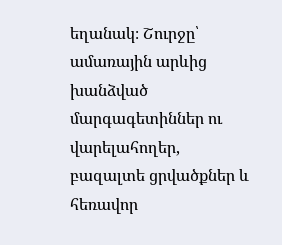եղանակ։ Շուրջը՝ ամառային արևից խանձված մարգագետիններ ու վարելահողեր, բազալտե ցրվածքներ և հեռավոր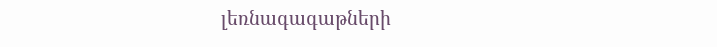լեռնագագաթների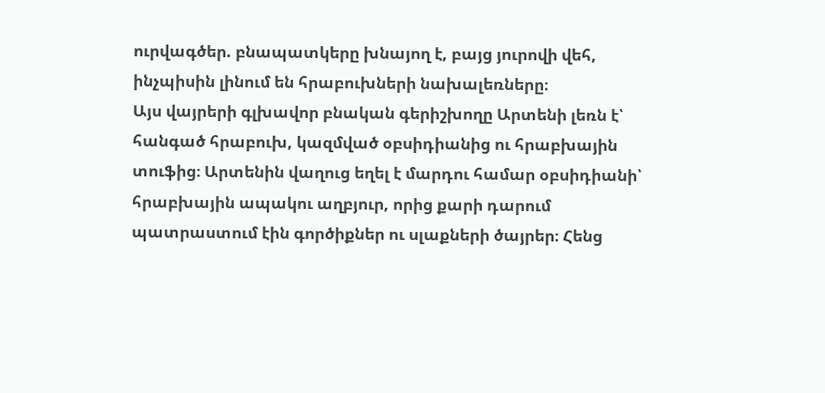ուրվագծեր. բնապատկերը խնայող է, բայց յուրովի վեհ, ինչպիսին լինում են հրաբուխների նախալեռները։
Այս վայրերի գլխավոր բնական գերիշխողը Արտենի լեռն է՝ հանգած հրաբուխ, կազմված օբսիդիանից ու հրաբխային տուֆից։ Արտենին վաղուց եղել է մարդու համար օբսիդիանի՝ հրաբխային ապակու աղբյուր, որից քարի դարում պատրաստում էին գործիքներ ու սլաքների ծայրեր։ Հենց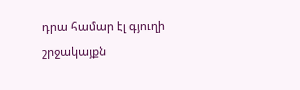դրա համար էլ գյուղի շրջակայքն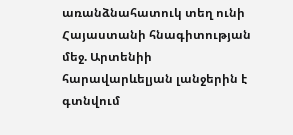առանձնահատուկ տեղ ունի Հայաստանի հնագիտության մեջ. Արտենիի հարավարևելյան լանջերին է գտնվում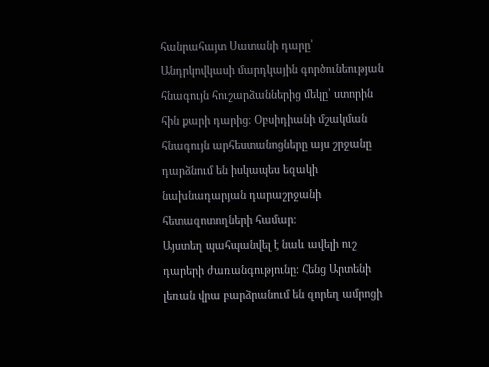հանրահայտ Սատանի դարը՝ Անդրկովկասի մարդկային գործունեության հնագույն հուշարձաններից մեկը՝ ստորին հին քարի դարից։ Օբսիդիանի մշակման հնագույն արհեստանոցները այս շրջանը դարձնում են իսկապես եզակի նախնադարյան դարաշրջանի հետազոտողների համար։
Այստեղ պահպանվել է նաև ավելի ուշ դարերի ժառանգությունը։ Հենց Արտենի լեռան վրա բարձրանում են զորեղ ամրոցի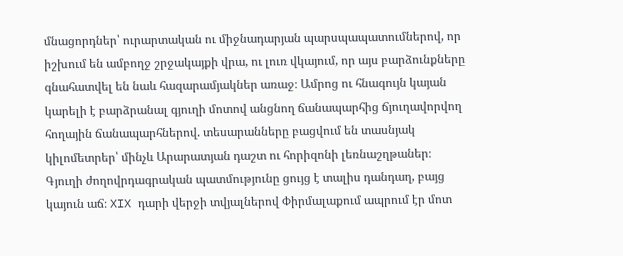մնացորդներ՝ ուրարտական ու միջնադարյան պարսպապատումներով, որ իշխում են ամբողջ շրջակայքի վրա, ու լուռ վկայում, որ այս բարձունքները գնահատվել են նաև հազարամյակներ առաջ։ Ամրոց ու հնագույն կայան կարելի է բարձրանալ գյուղի մոտով անցնող ճանապարհից ճյուղավորվող հողային ճանապարհներով. տեսարանները բացվում են տասնյակ կիլոմետրեր՝ մինչև Արարատյան դաշտ ու հորիզոնի լեռնաշղթաներ։
Գյուղի ժողովրդագրական պատմությունը ցույց է տալիս դանդաղ, բայց կայուն աճ։ XIX դարի վերջի տվյալներով Փիրմալաքում ապրում էր մոտ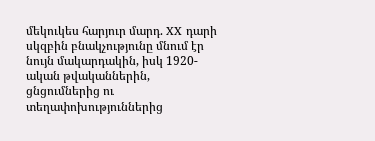մեկուկես հարյուր մարդ. XX դարի սկզբին բնակչությունը մնում էր նույն մակարդակին, իսկ 1920-ական թվականներին, ցնցումներից ու տեղափոխություններից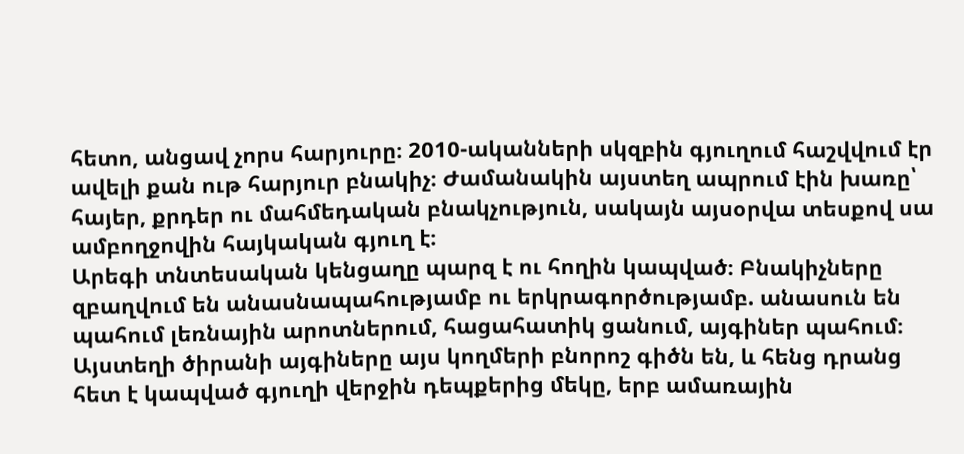հետո, անցավ չորս հարյուրը։ 2010-ականների սկզբին գյուղում հաշվվում էր ավելի քան ութ հարյուր բնակիչ։ Ժամանակին այստեղ ապրում էին խառը՝ հայեր, քրդեր ու մահմեդական բնակչություն, սակայն այսօրվա տեսքով սա ամբողջովին հայկական գյուղ է։
Արեգի տնտեսական կենցաղը պարզ է ու հողին կապված։ Բնակիչները զբաղվում են անասնապահությամբ ու երկրագործությամբ. անասուն են պահում լեռնային արոտներում, հացահատիկ ցանում, այգիներ պահում։ Այստեղի ծիրանի այգիները այս կողմերի բնորոշ գիծն են, և հենց դրանց հետ է կապված գյուղի վերջին դեպքերից մեկը, երբ ամառային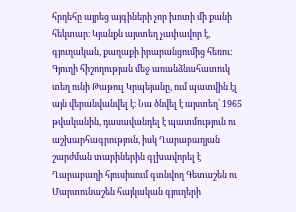հրդեհը այրեց այգիների չոր խոտի մի քանի հեկտար։ Կյանքն այստեղ չափավոր է, գյուղական, քաղաքի իրարանցումից հեռու։
Գյուղի հիշողության մեջ առանձնահատուկ տեղ ունի Թաթուլ Կրպեյանը, ում պատվին էլ այն վերանվանվել է։ Նա ծնվել է այստեղ՝ 1965 թվականին, դասավանդել է պատմություն ու աշխարհագրություն, իսկ Ղարաբաղյան շարժման տարիներին գլխավորել է Ղարաբաղի հյուսիսում գտնվող Գետաշեն ու Մարտունաշեն հայկական գյուղերի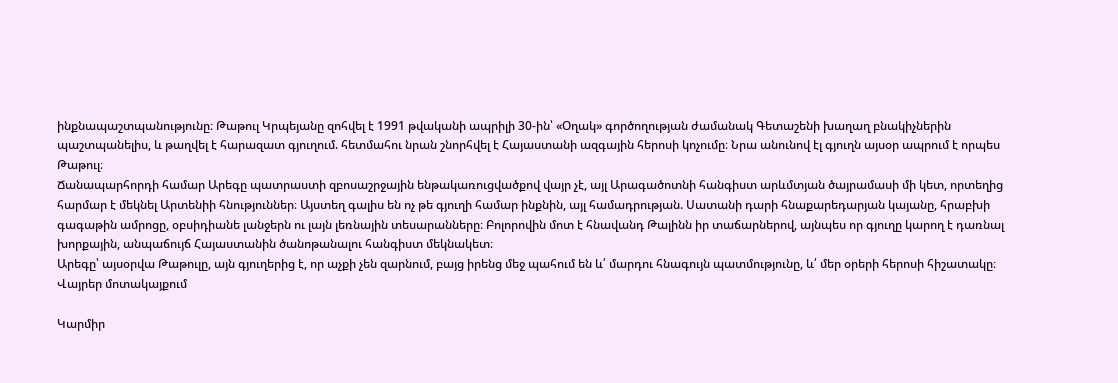ինքնապաշտպանությունը։ Թաթուլ Կրպեյանը զոհվել է 1991 թվականի ապրիլի 30-ին՝ «Օղակ» գործողության ժամանակ Գետաշենի խաղաղ բնակիչներին պաշտպանելիս, և թաղվել է հարազատ գյուղում. հետմահու նրան շնորհվել է Հայաստանի ազգային հերոսի կոչումը։ Նրա անունով էլ գյուղն այսօր ապրում է որպես Թաթուլ։
Ճանապարհորդի համար Արեգը պատրաստի զբոսաշրջային ենթակառուցվածքով վայր չէ, այլ Արագածոտնի հանգիստ արևմտյան ծայրամասի մի կետ, որտեղից հարմար է մեկնել Արտենիի հնություններ։ Այստեղ գալիս են ոչ թե գյուղի համար ինքնին, այլ համադրության. Սատանի դարի հնաքարեդարյան կայանը, հրաբխի գագաթին ամրոցը, օբսիդիանե լանջերն ու լայն լեռնային տեսարանները։ Բոլորովին մոտ է հնավանդ Թալինն իր տաճարներով, այնպես որ գյուղը կարող է դառնալ խորքային, անպաճույճ Հայաստանին ծանոթանալու հանգիստ մեկնակետ։
Արեգը՝ այսօրվա Թաթուլը, այն գյուղերից է, որ աչքի չեն զարնում, բայց իրենց մեջ պահում են և՛ մարդու հնագույն պատմությունը, և՛ մեր օրերի հերոսի հիշատակը։
Վայրեր մոտակայքում

Կարմիր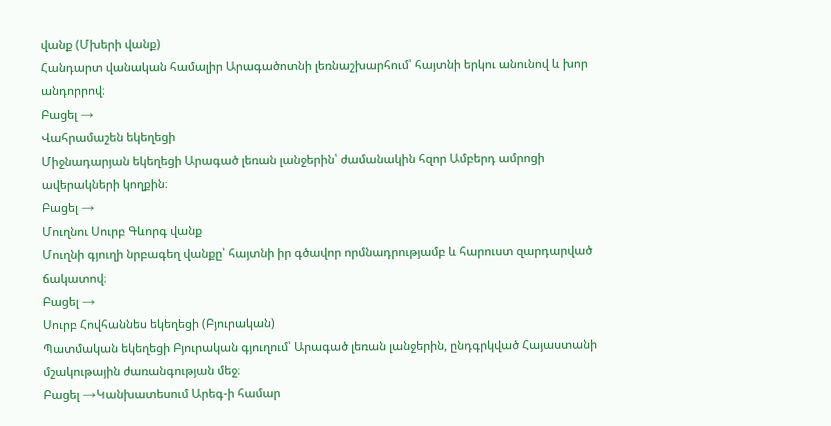վանք (Մխերի վանք)
Հանդարտ վանական համալիր Արագածոտնի լեռնաշխարհում՝ հայտնի երկու անունով և խոր անդորրով։
Բացել →
Վահրամաշեն եկեղեցի
Միջնադարյան եկեղեցի Արագած լեռան լանջերին՝ ժամանակին հզոր Ամբերդ ամրոցի ավերակների կողքին։
Բացել →
Մուղնու Սուրբ Գևորգ վանք
Մուղնի գյուղի նրբագեղ վանքը՝ հայտնի իր գծավոր որմնադրությամբ և հարուստ զարդարված ճակատով։
Բացել →
Սուրբ Հովհաննես եկեղեցի (Բյուրական)
Պատմական եկեղեցի Բյուրական գյուղում՝ Արագած լեռան լանջերին, ընդգրկված Հայաստանի մշակութային ժառանգության մեջ։
Բացել →Կանխատեսում Արեգ-ի համար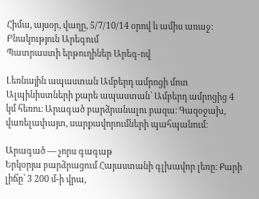Հիմա, այսօր, վաղը, 5/7/10/14 օրով և ամիս առաջ:
Բնակություն Արեգում
Պատրաստի երթուղիներ Արեգ-ով

Լեռնային ապաստան Ամբերդ ամրոցի մոտ
Ալպինիստների քարե ապաստան՝ Ամբերդ ամրոցից 4 կմ հեռու։ Արագած բարձրանալու բազա։ Գազօջախ, վառելափայտ, սարքավորումների պահպանում։

Արագած — չորս գագաթ
Երկօրյա բարձրացում Հայաստանի գլխավոր լեռը։ Քարի լիճը՝ 3 200 մ-ի վրա,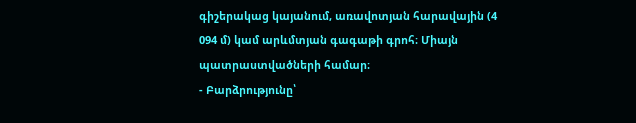գիշերակաց կայանում, առավոտյան հարավային (4 094 մ) կամ արևմտյան գագաթի գրոհ։ Միայն պատրաստվածների համար։
- Բարձրությունը՝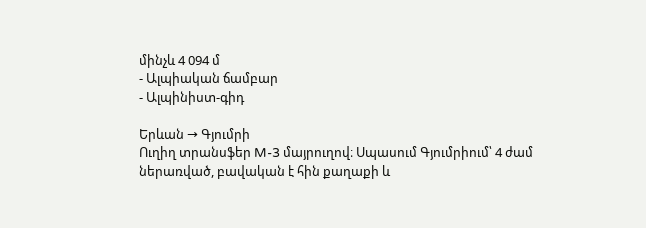մինչև 4 094 մ
- Ալպիական ճամբար
- Ալպինիստ-գիդ

Երևան → Գյումրի
Ուղիղ տրանսֆեր M-3 մայրուղով։ Սպասում Գյումրիում՝ 4 ժամ ներառված, բավական է հին քաղաքի և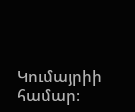Կումայրիի համար։